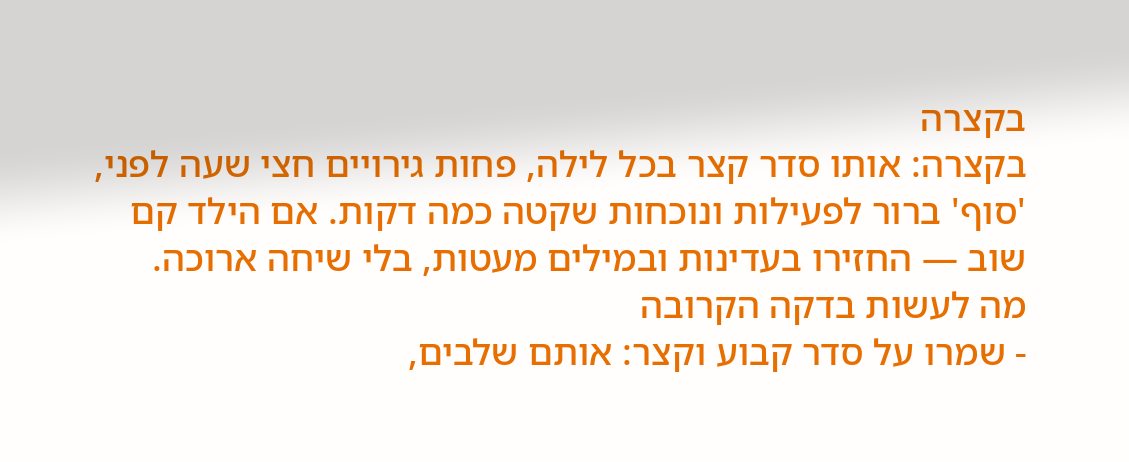בקצרה
בקצרה: אותו סדר קצר בכל לילה, פחות גירויים חצי שעה לפני, 'סוף' ברור לפעילות ונוכחות שקטה כמה דקות. אם הילד קם שוב — החזירו בעדינות ובמילים מעטות, בלי שיחה ארוכה.
מה לעשות בדקה הקרובה
- שמרו על סדר קבוע וקצר: אותם שלבים,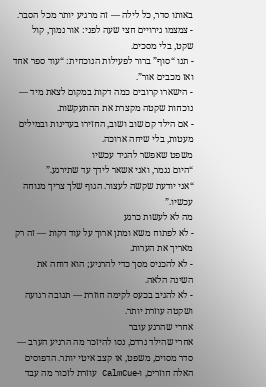באותו סדר, כל לילה — זה מרגיע יותר מכל הסבר.
- צמצמו גירויים חצי שעה לפני: אור נמוך, קול שקט, בלי מסכים.
- תנו “סוף” ברור לפעילות הנוכחית: “עוד ספר אחד ואז מכבים אור”.
- הישארו קרובים כמה דקות במקום לצאת מיד — נוכחות שקטה מקצרת את ההתעקשות.
- אם הילד קם שוב ושוב, החזירו בעדינות ובמילים מעטות, בלי שיחה ארוכה.
משפט שאפשר להגיד עכשיו
“היום נגמר, ואני אשאר לידך עד שתירגע.”
“אני יודעת שקשה לעצור. הגוף שלך צריך מנוחה עכשיו.”
מה לא לעשות כרגע
- לא לפתוח משא ומתן ארוך על עוד דקות — זה רק מאריך את הערות.
- לא להכניס מסך כדי להרגיע; הוא דוחה את השינה הלאה.
- לא להגיב בכעס לקימה חוזרת — תגובה רגועה ושקטה עוזרת יותר.
אחרי שהרגע עובר
אחרי שהילד נרדם, נסו להיזכר מה הרגיע הערב — סדר מסוים, משפט, או קצב איטי יותר. הדפוסים האלה חוזרים, ו-CalmCue עוזרת לזכור מה עבד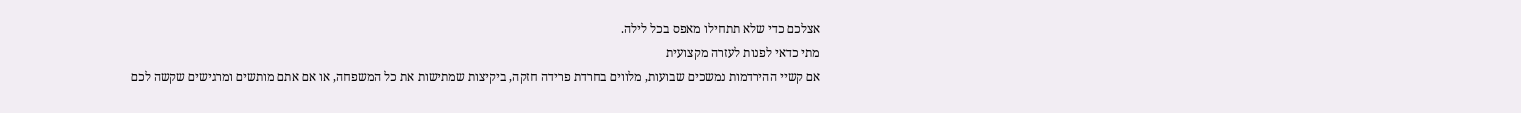אצלכם כדי שלא תתחילו מאפס בכל לילה.
מתי כדאי לפנות לעזרה מקצועית
אם קשיי ההירדמות נמשכים שבועות, מלווים בחרדת פרידה חזקה, ביקיצות שמתישות את כל המשפחה, או אם אתם מותשים ומרגישים שקשה לכם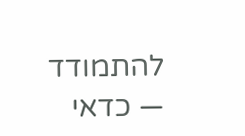להתמודד — כדאי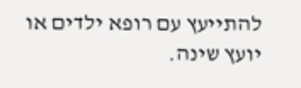להתייעץ עם רופא ילדים או יועץ שינה.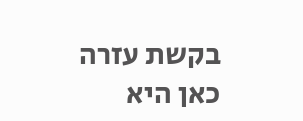בקשת עזרה כאן היא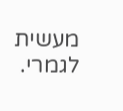מעשית לגמרי.